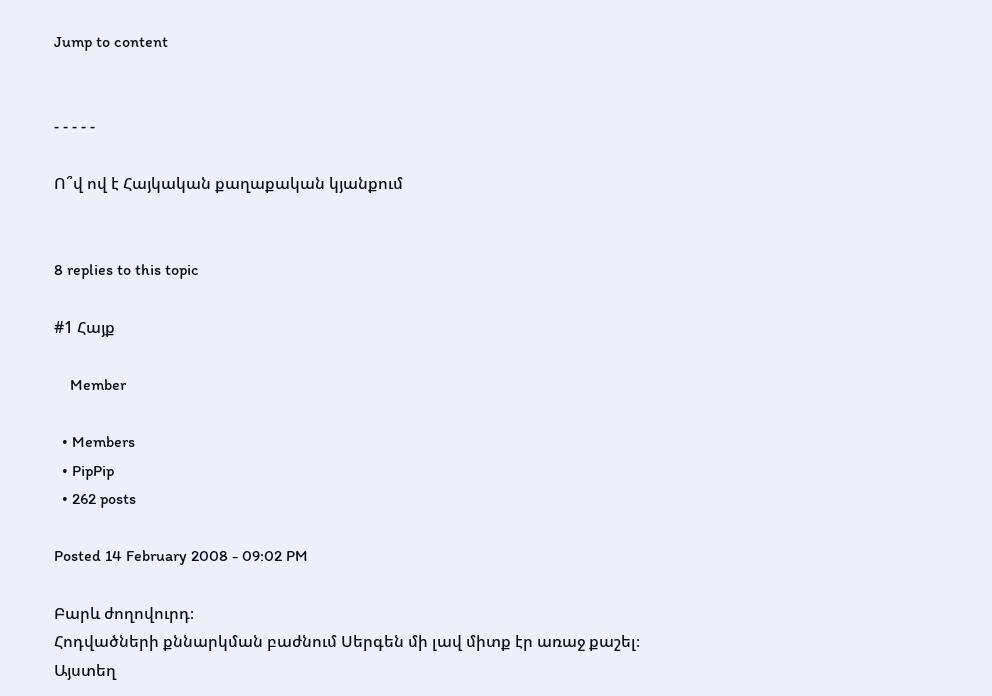Jump to content


- - - - -

Ո՞վ ով է Հայկական քաղաքական կյանքում


8 replies to this topic

#1 Հայք

    Member

  • Members
  • PipPip
  • 262 posts

Posted 14 February 2008 - 09:02 PM

Բարև ժողովուրդ։
Հոդվածների քննարկման բաժնում Սերգեն մի լավ միտք էր առաջ քաշել։
Այստեղ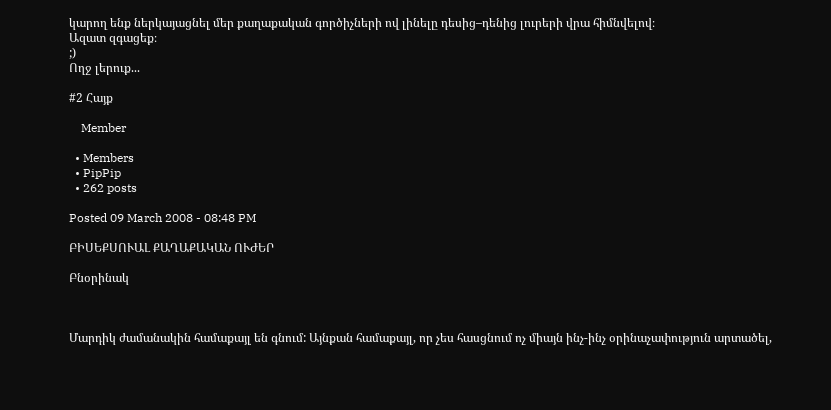կարող ենք ներկայացնել մեր քաղաքական գործիչների ով լինելը դեսից–դենից լուրերի վրա հիմնվելով։
Ազատ զգացեք։
;)
Ողջ լերուք...

#2 Հայք

    Member

  • Members
  • PipPip
  • 262 posts

Posted 09 March 2008 - 08:48 PM

ԲԻՍԵՔՍՈՒԱԼ ՔԱՂԱՔԱԿԱՆ ՈՒԺԵՐ

Բնօրինակ



Մարդիկ ժամանակին համաքայլ են գնում: Այնքան համաքայլ, որ չես հասցնում ոչ միայն ինչ-ինչ օրինաչափություն արտածել,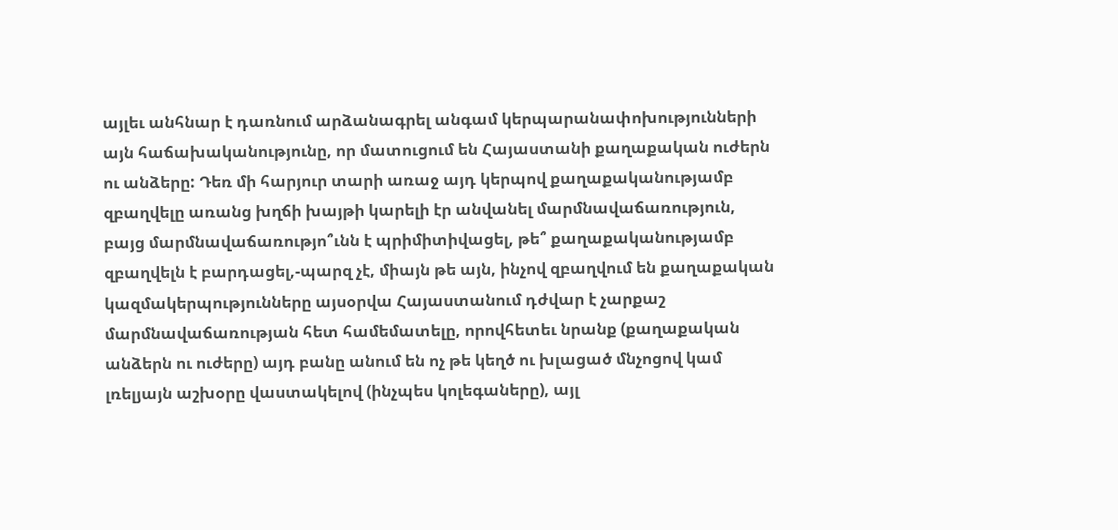այլեւ անհնար է դառնում արձանագրել անգամ կերպարանափոխությունների այն հաճախականությունը, որ մատուցում են Հայաստանի քաղաքական ուժերն ու անձերը: Դեռ մի հարյուր տարի առաջ այդ կերպով քաղաքականությամբ զբաղվելը առանց խղճի խայթի կարելի էր անվանել մարմնավաճառություն, բայց մարմնավաճառությո՞ւնն է պրիմիտիվացել, թե՞ քաղաքականությամբ զբաղվելն է բարդացել,-պարզ չէ, միայն թե այն, ինչով զբաղվում են քաղաքական կազմակերպությունները այսօրվա Հայաստանում դժվար է չարքաշ մարմնավաճառության հետ համեմատելը, որովհետեւ նրանք (քաղաքական անձերն ու ուժերը) այդ բանը անում են ոչ թե կեղծ ու խլացած մնչոցով կամ լռելյայն աշխօրը վաստակելով (ինչպես կոլեգաները), այլ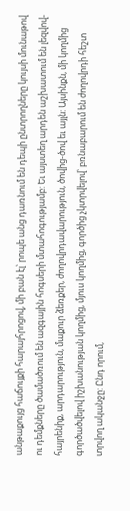անթաքույց հաճույքի հարայհրոցով, մի բան էլ՝ րոպե անց դառնում են դեպի ընտրողները կույսի մունաթով ու դեմքները ծամածռում են ազգային հոգսերի մտահոգությամբ: Եւ այստեղ արդեն աշխատում են լեզվով-հայրենիք, արդարություն, մաքուր ձեռքեր, ժողովրդավարություն, ծովից-ծով եւ այլն: Այսինքն, մի կողմից գործածվելով իշխանության կողմից, մյուս կողմից, գործից չկտրվելով՝ բռնաբարում են ժողովրդի հեշտ տրվող ականջը: Ընդ որում,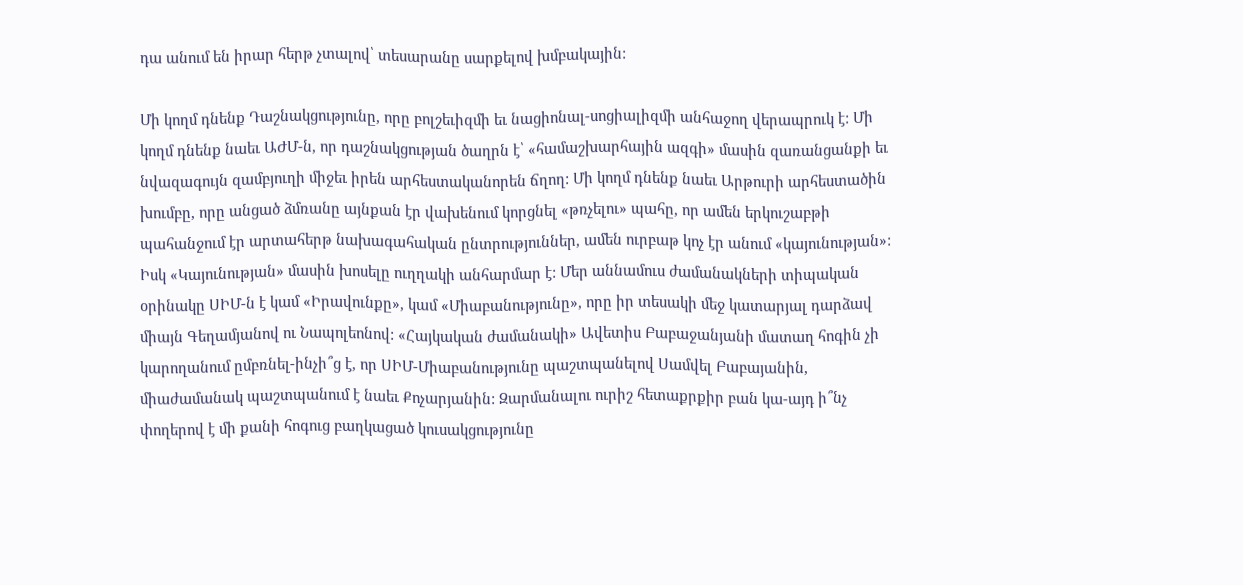դա անում են իրար հերթ չտալով՝ տեսարանը սարքելով խմբակային:

Մի կողմ դնենք Դաշնակցությունը, որը բոլշեւիզմի եւ նացիոնալ-սոցիալիզմի անհաջող վերապրուկ է: Մի կողմ դնենք նաեւ ԱԺՄ-ն, որ դաշնակցության ծաղրն է՝ «համաշխարհային ազգի» մասին զառանցանքի եւ նվազագույն զամբյուղի միջեւ իրեն արհեստականորեն ճղող: Մի կողմ դնենք նաեւ Արթուրի արհեստածին խումբը, որը անցած ձմռանը այնքան էր վախենում կորցնել «թռչելու» պահը, որ ամեն երկուշաբթի պահանջում էր արտահերթ նախագահական ընտրություններ, ամեն ուրբաթ կոչ էր անում «կայունության»: Իսկ «Կայունության» մասին խոսելը ուղղակի անհարմար է: Մեր աննամուս ժամանակների տիպական օրինակը ՍԻՄ-ն է կամ «Իրավունքը», կամ «Միաբանությունը», որը իր տեսակի մեջ կատարյալ դարձավ միայն Գեղամյանով ու Նապոլեոնով: «Հայկական ժամանակի» Ավետիս Բաբաջանյանի մատաղ հոգին չի կարողանում ըմբռնել-ինչի՞ց է, որ ՍԻՄ-Միաբանությունը պաշտպանելով Սամվել Բաբայանին, միաժամանակ պաշտպանում է նաեւ Քոչարյանին: Զարմանալու ուրիշ հետաքրքիր բան կա-այդ ի՞նչ փողերով է մի քանի հոգուց բաղկացած կուսակցությունը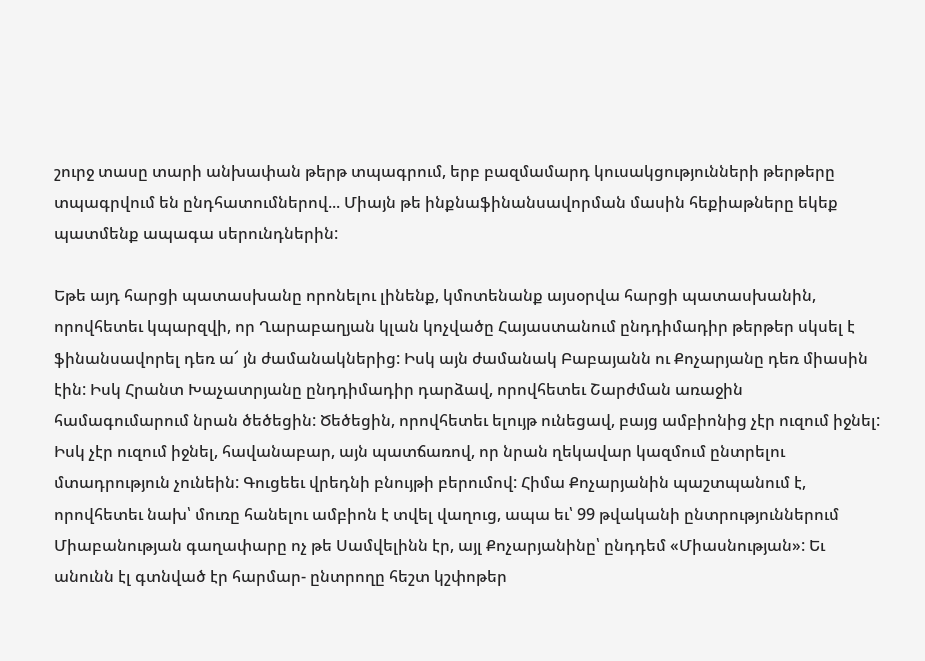շուրջ տասը տարի անխափան թերթ տպագրում, երբ բազմամարդ կուսակցությունների թերթերը տպագրվում են ընդհատումներով... Միայն թե ինքնաֆինանսավորման մասին հեքիաթները եկեք պատմենք ապագա սերունդներին:

Եթե այդ հարցի պատասխանը որոնելու լինենք, կմոտենանք այսօրվա հարցի պատասխանին, որովհետեւ կպարզվի, որ Ղարաբաղյան կլան կոչվածը Հայաստանում ընդդիմադիր թերթեր սկսել է ֆինանսավորել դեռ ա՜ յն ժամանակներից: Իսկ այն ժամանակ Բաբայանն ու Քոչարյանը դեռ միասին էին: Իսկ Հրանտ Խաչատրյանը ընդդիմադիր դարձավ, որովհետեւ Շարժման առաջին համագումարում նրան ծեծեցին: Ծեծեցին, որովհետեւ ելույթ ունեցավ, բայց ամբիոնից չէր ուզում իջնել: Իսկ չէր ուզում իջնել, հավանաբար, այն պատճառով, որ նրան ղեկավար կազմում ընտրելու մտադրություն չունեին: Գուցեեւ վրեդնի բնույթի բերումով: Հիմա Քոչարյանին պաշտպանում է, որովհետեւ նախ՝ մուռը հանելու ամբիոն է տվել վաղուց, ապա եւ՝ 99 թվականի ընտրություններում Միաբանության գաղափարը ոչ թե Սամվելինն էր, այլ Քոչարյանինը՝ ընդդեմ «Միասնության»: Եւ անունն էլ գտնված էր հարմար- ընտրողը հեշտ կշփոթեր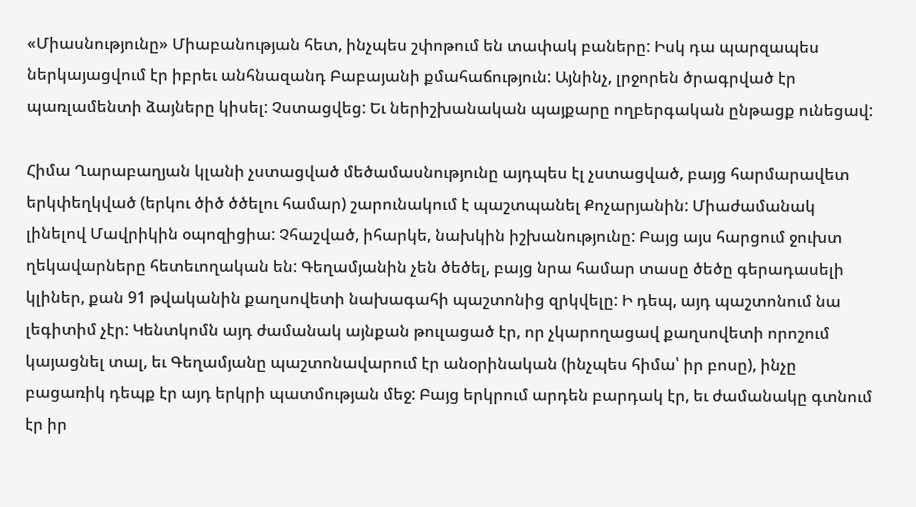«Միասնությունը» Միաբանության հետ, ինչպես շփոթում են տափակ բաները: Իսկ դա պարզապես ներկայացվում էր իբրեւ անհնազանդ Բաբայանի քմահաճություն: Այնինչ, լրջորեն ծրագրված էր պառլամենտի ձայները կիսել: Չստացվեց: Եւ ներիշխանական պայքարը ողբերգական ընթացք ունեցավ:

Հիմա Ղարաբաղյան կլանի չստացված մեծամասնությունը այդպես էլ չստացված, բայց հարմարավետ երկփեղկված (երկու ծիծ ծծելու համար) շարունակում է պաշտպանել Քոչարյանին: Միաժամանակ լինելով Մավրիկին օպոզիցիա: Չհաշված, իհարկե, նախկին իշխանությունը: Բայց այս հարցում ջուխտ ղեկավարները հետեւողական են: Գեղամյանին չեն ծեծել, բայց նրա համար տասը ծեծը գերադասելի կլիներ, քան 91 թվականին քաղսովետի նախագահի պաշտոնից զրկվելը: Ի դեպ, այդ պաշտոնում նա լեգիտիմ չէր: Կենտկոմն այդ ժամանակ այնքան թուլացած էր, որ չկարողացավ քաղսովետի որոշում կայացնել տալ, եւ Գեղամյանը պաշտոնավարում էր անօրինական (ինչպես հիմա՝ իր բոսը), ինչը բացառիկ դեպք էր այդ երկրի պատմության մեջ: Բայց երկրում արդեն բարդակ էր, եւ ժամանակը գտնում էր իր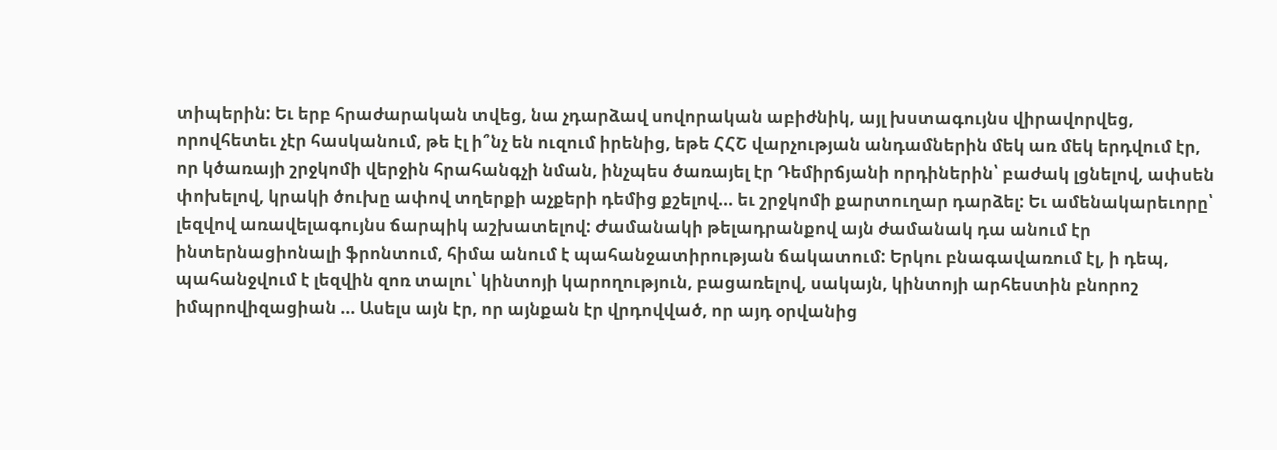տիպերին: Եւ երբ հրաժարական տվեց, նա չդարձավ սովորական աբիժնիկ, այլ խստագույնս վիրավորվեց, որովհետեւ չէր հասկանում, թե էլ ի՞նչ են ուզում իրենից, եթե ՀՀՇ վարչության անդամներին մեկ առ մեկ երդվում էր, որ կծառայի շրջկոմի վերջին հրահանգչի նման, ինչպես ծառայել էր Դեմիրճյանի որդիներին՝ բաժակ լցնելով, ափսեն փոխելով, կրակի ծուխը ափով տղերքի աչքերի դեմից քշելով... եւ շրջկոմի քարտուղար դարձել: Եւ ամենակարեւորը՝ լեզվով առավելագույնս ճարպիկ աշխատելով: Ժամանակի թելադրանքով այն ժամանակ դա անում էր ինտերնացիոնալի ֆրոնտում, հիմա անում է պահանջատիրության ճակատում: Երկու բնագավառում էլ, ի դեպ, պահանջվում է լեզվին զոռ տալու՝ կինտոյի կարողություն, բացառելով, սակայն, կինտոյի արհեստին բնորոշ իմպրովիզացիան ... Ասելս այն էր, որ այնքան էր վրդովված, որ այդ օրվանից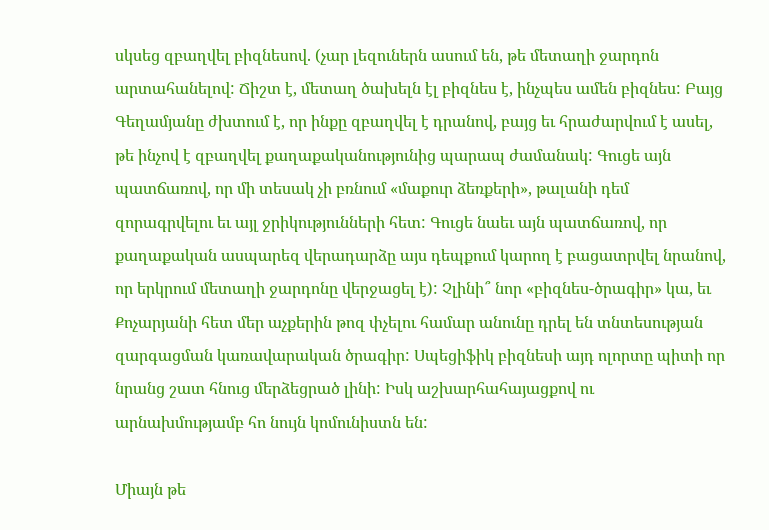սկսեց զբաղվել բիզնեսով. (չար լեզուներն ասում են, թե մետաղի ջարդոն արտահանելով: Ճիշտ է, մետաղ ծախելն էլ բիզնես է, ինչպես ամեն բիզնես: Բայց Գեղամյանը ժխտում է, որ ինքը զբաղվել է դրանով, բայց եւ հրաժարվում է ասել, թե ինչով է զբաղվել քաղաքականությունից պարապ ժամանակ: Գուցե այն պատճառով, որ մի տեսակ չի բռնում «մաքուր ձեռքերի», թալանի դեմ զորագրվելու եւ այլ ջրիկությունների հետ: Գուցե նաեւ այն պատճառով, որ քաղաքական ասպարեզ վերադարձը այս դեպքում կարող է բացատրվել նրանով, որ երկրում մետաղի ջարդոնը վերջացել է): Չլինի՞ նոր «բիզնես-ծրագիր» կա, եւ Քոչարյանի հետ մեր աչքերին թոզ փչելու համար անունը դրել են տնտեսության զարգացման կառավարական ծրագիր: Սպեցիֆիկ բիզնեսի այդ ոլորտը պիտի որ նրանց շատ հնուց մերձեցրած լինի: Իսկ աշխարհահայացքով ու արնախմությամբ հո նույն կոմունիստն են:

Միայն թե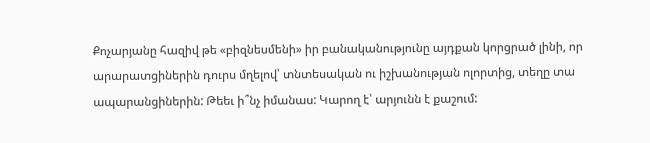Քոչարյանը հազիվ թե «բիզնեսմենի» իր բանականությունը այդքան կորցրած լինի, որ արարատցիներին դուրս մղելով՝ տնտեսական ու իշխանության ոլորտից, տեղը տա ապարանցիներին: Թեեւ ի՞նչ իմանաս: Կարող է՝ արյունն է քաշում: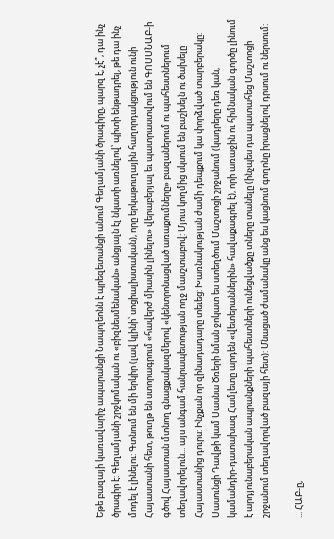Եթե բազայի կառավարիչ ապարանցի Նապոլեոնն է պրեզետանցի անում Գեղամյանի ծրագիրը, պարզ է, չէ՞, դա ինչ ծրագիր է: Գեղամյանի շրջկոմական ու «բիզնեսմենական» անցյալն էլ նկատի առնելով՝ պիտի ենթադրել, թե դա ինչ մոդել է լինելու: Գտնում են մի երկիր (լավ կլինի՝ սոցիալիստական), որը երկաթուղային հաղորդակցություն ունի Հայաստանի հետ, թուղթ են ստորագրում «հավերժ միասին լինելու» վերաբերյալ եւ պատրաստվում են ԳՈՍՍՆԱԲ-ի գծով Հայաստան մտնող գնացքակազմերով «կենտրոնացված առաքումները» բազաներում ու պահեստներում տեղավորելուն... այս անգամ հանրապետության ողջ մասշտաբով: Մյուս կողմից սկսում են բաշխելն ու ծախելը Հայաստանից դուրս: Ինչքան որ զինադադարը տեւեց: Խառնակության ժամի դեպքում կա փորձված տարբերակը: Սասունցի Դավթի կամ Սասնա Ծռերի նման ջոկատ ես ստեղծում Մաշտոցի շրջանում (կադրերը դեռ կան, կամանդիր-դատախազ Համլետը արդեն «վետերաններին» հավաքագրել է), որի առաջին ու հիմնական գործը լինում է արդյունաբերական ապրանքների պահեստների ունեցվածքը տները տանելը (ինչպես դա պատահեց Մաշտոցի շրջանում տեղավորված բազայի հետ): Մնացած ժամանակը անց ես կացնում գողոնը իրացնելով դրսում ու ներսում:

... ՀԱԲ-ը,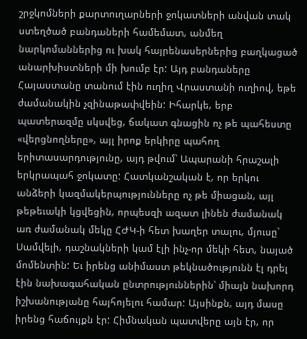շրջկոմների քարտուղարների ջոկատների անվան տակ ստեղծած բանդաների համեմատ, անմեղ նարկոմաններից ու խակ հայրենասերներից բաղկացած անարխիստների մի խումբ էր: Այդ բանդաները Հայաստանը տանում էին ուղիղ Վրաստանի ուղիով, եթե ժամանակին չզինաթափվեին: Իհարկե, երբ պատերազմը սկսվեց, ճակատ գնացին ոչ թե պահեստը «վերցնողները», այլ իրոք երկիրը պահող երիտասարդությունը, այդ թվում՝ Ապարանի հրաշալի երկրապահ ջոկատը: Հատկանշական է, որ երկու անձերի կազմակերպությունները ոչ թե միացան, այլ թեթեւակի կցվեցին, որպեսզի ազատ լինեն ժամանակ առ ժամանակ մեկը ՀԺԿ-ի հետ խաղեր տալու, մյուսը՝ Սամվելի, դաշնակների կամ էլի ինչ-որ մեկի հետ, նայած մոմենտին: Եւ իրենց անիմաստ թեկնածությունն էլ դրել էին նախագահական ընտրություններին՝ միայն նախորդ իշխանությանը հայհոյելու համար: Այսինքն, այդ մասը իրենց հաճույքն էր: Հիմնական պատվերը այն էր, որ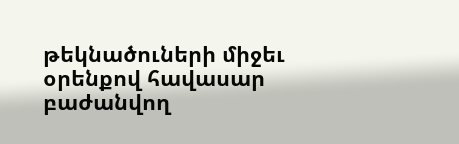թեկնածուների միջեւ օրենքով հավասար բաժանվող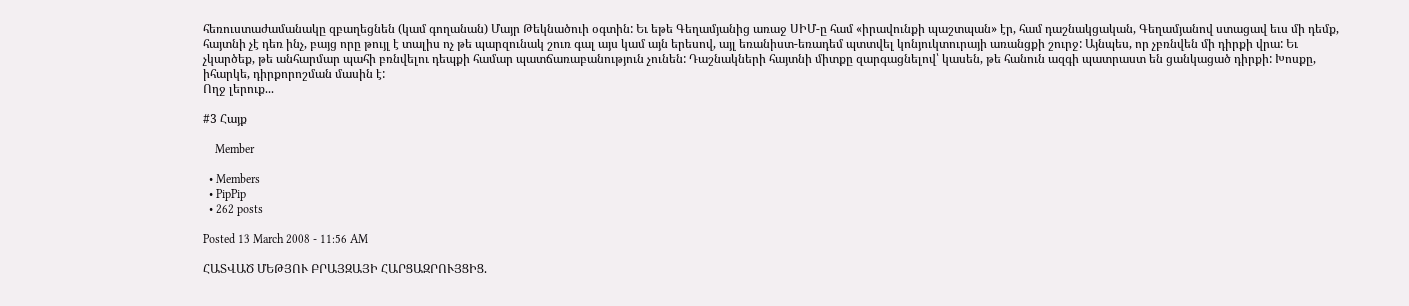հեռուստաժամանակը զբաղեցնեն (կամ գողանան) Մայր Թեկնածուի օգտին: Եւ եթե Գեղամյանից առաջ ՍԻՄ-ը համ «իրավունքի պաշտպան» էր, համ դաշնակցական, Գեղամյանով ստացավ եւս մի դեմք, հայտնի չէ դեռ ինչ, բայց որը թույլ է տալիս ոչ թե պարզունակ շուռ գալ այս կամ այն երեսով, այլ եռանիստ-եռադեմ պտտվել կոնյուկտուրայի առանցքի շուրջ: Այնպես, որ չբռնվեն մի դիրքի վրա: Եւ չկարծեք, թե անհարմար պահի բռնվելու դեպքի համար պատճառաբանություն չունեն: Դաշնակների հայտնի միտքը զարգացնելով՝ կասեն, թե հանուն ազգի պատրաստ են ցանկացած դիրքի: Խոսքը, իհարկե, դիրքորոշման մասին է:
Ողջ լերուք...

#3 Հայք

    Member

  • Members
  • PipPip
  • 262 posts

Posted 13 March 2008 - 11:56 AM

ՀԱՏՎԱԾ ՄԵԹՅՈՒ ԲՐԱՅԶԱՅԻ ՀԱՐՑԱԶՐՈՒՅՑԻՑ.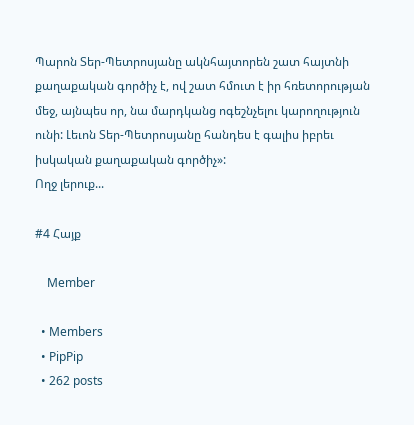Պարոն Տեր-Պետրոսյանը ակնհայտորեն շատ հայտնի քաղաքական գործիչ է, ով շատ հմուտ է իր հռետորության մեջ, այնպես որ, նա մարդկանց ոգեշնչելու կարողություն ունի: Լեւոն Տեր-Պետրոսյանը հանդես է գալիս իբրեւ իսկական քաղաքական գործիչ»:
Ողջ լերուք...

#4 Հայք

    Member

  • Members
  • PipPip
  • 262 posts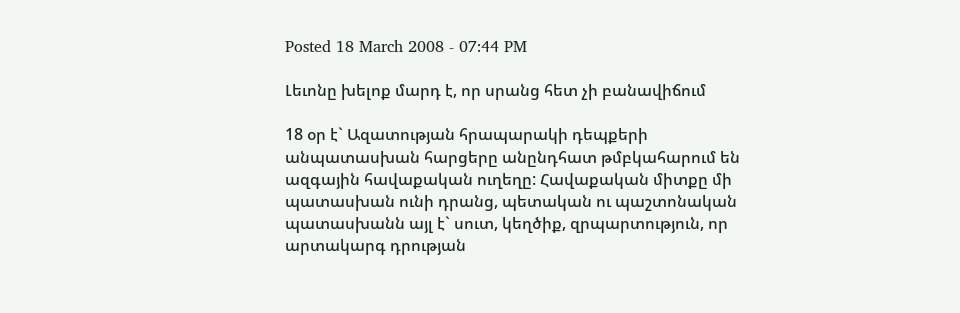Posted 18 March 2008 - 07:44 PM

Լեւոնը խելոք մարդ է, որ սրանց հետ չի բանավիճում

18 օր է` Ազատության հրապարակի դեպքերի անպատասխան հարցերը անընդհատ թմբկահարում են ազգային հավաքական ուղեղը: Հավաքական միտքը մի պատասխան ունի դրանց, պետական ու պաշտոնական պատասխանն այլ է` սուտ, կեղծիք, զրպարտություն, որ արտակարգ դրության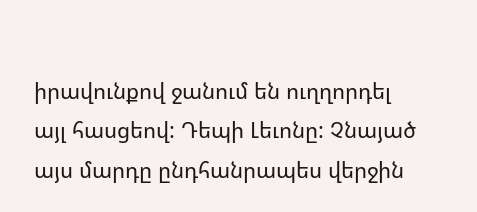իրավունքով ջանում են ուղղորդել այլ հասցեով: Դեպի Լեւոնը: Չնայած այս մարդը ընդհանրապես վերջին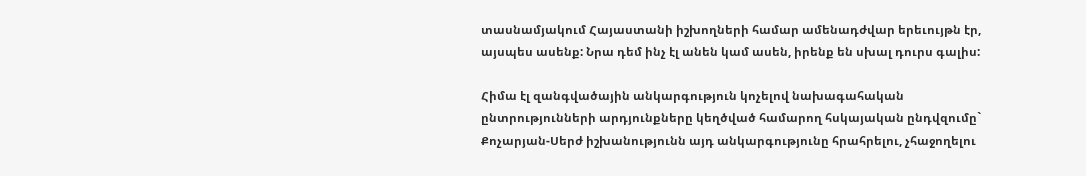տասնամյակում Հայաստանի իշխողների համար ամենադժվար երեւույթն էր, այսպես ասենք: Նրա դեմ ինչ էլ անեն կամ ասեն, իրենք են սխալ դուրս գալիս:

Հիմա էլ զանգվածային անկարգություն կոչելով նախագահական ընտրությունների արդյունքները կեղծված համարող հսկայական ընդվզումը` Քոչարյան-Սերժ իշխանությունն այդ անկարգությունը հրահրելու, չհաջողելու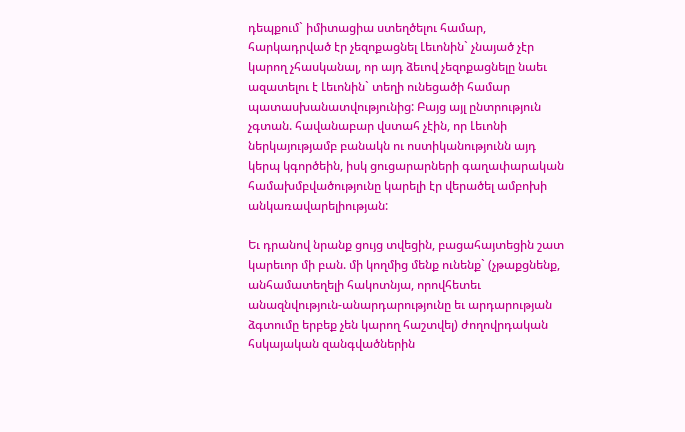դեպքում` իմիտացիա ստեղծելու համար, հարկադրված էր չեզոքացնել Լեւոնին` չնայած չէր կարող չհասկանալ, որ այդ ձեւով չեզոքացնելը նաեւ ազատելու է Լեւոնին` տեղի ունեցածի համար պատասխանատվությունից: Բայց այլ ընտրություն չգտան. հավանաբար վստահ չէին, որ Լեւոնի ներկայությամբ բանակն ու ոստիկանությունն այդ կերպ կգործեին, իսկ ցուցարարների գաղափարական համախմբվածությունը կարելի էր վերածել ամբոխի անկառավարելիության:

Եւ դրանով նրանք ցույց տվեցին, բացահայտեցին շատ կարեւոր մի բան. մի կողմից մենք ունենք` (չթաքցնենք, անհամատեղելի հակոտնյա, որովհետեւ անազնվություն-անարդարությունը եւ արդարության ձգտումը երբեք չեն կարող հաշտվել) ժողովրդական հսկայական զանգվածներին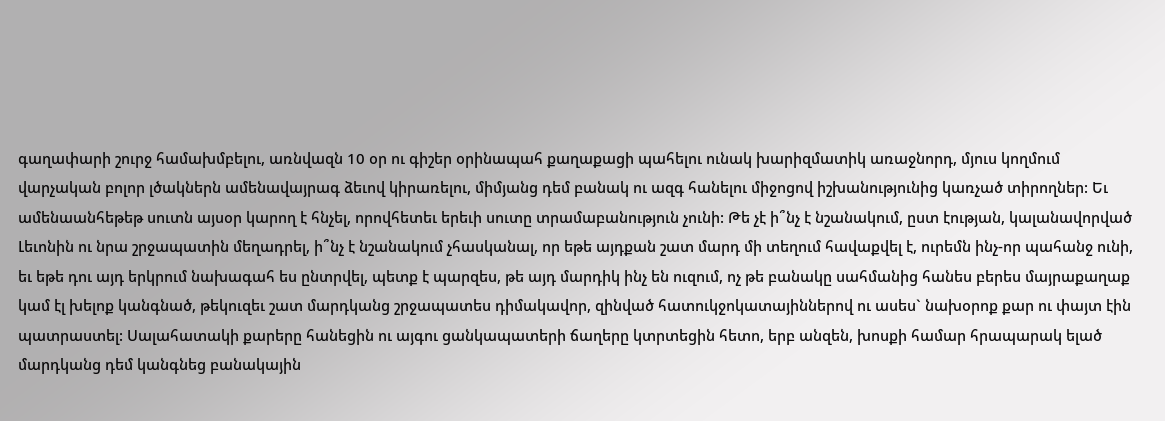գաղափարի շուրջ համախմբելու, առնվազն 10 օր ու գիշեր օրինապահ քաղաքացի պահելու ունակ խարիզմատիկ առաջնորդ, մյուս կողմում վարչական բոլոր լծակներն ամենավայրագ ձեւով կիրառելու, միմյանց դեմ բանակ ու ազգ հանելու միջոցով իշխանությունից կառչած տիրողներ: Եւ ամենաանհեթեթ սուտն այսօր կարող է հնչել, որովհետեւ երեւի սուտը տրամաբանություն չունի: Թե չէ ի՞նչ է նշանակում, ըստ էության, կալանավորված Լեւոնին ու նրա շրջապատին մեղադրել, ի՞նչ է նշանակում չհասկանալ, որ եթե այդքան շատ մարդ մի տեղում հավաքվել է, ուրեմն ինչ-որ պահանջ ունի, եւ եթե դու այդ երկրում նախագահ ես ընտրվել, պետք է պարզես, թե այդ մարդիկ ինչ են ուզում, ոչ թե բանակը սահմանից հանես բերես մայրաքաղաք կամ էլ խելոք կանգնած, թեկուզեւ շատ մարդկանց շրջապատես դիմակավոր, զինված հատուկջոկատայիններով ու ասես` նախօրոք քար ու փայտ էին պատրաստել: Սալահատակի քարերը հանեցին ու այգու ցանկապատերի ճաղերը կտրտեցին հետո, երբ անզեն, խոսքի համար հրապարակ ելած մարդկանց դեմ կանգնեց բանակային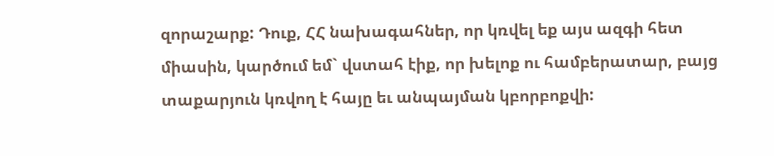զորաշարք: Դուք, ՀՀ նախագահներ, որ կռվել եք այս ազգի հետ միասին, կարծում եմ` վստահ էիք, որ խելոք ու համբերատար, բայց տաքարյուն կռվող է հայը եւ անպայման կբորբոքվի: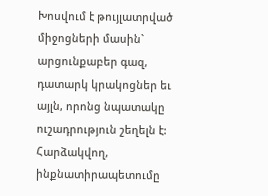Խոսվում է թույլատրված միջոցների մասին` արցունքաբեր գազ, դատարկ կրակոցներ եւ այլն, որոնց նպատակը ուշադրություն շեղելն է: Հարձակվող, ինքնատիրապետումը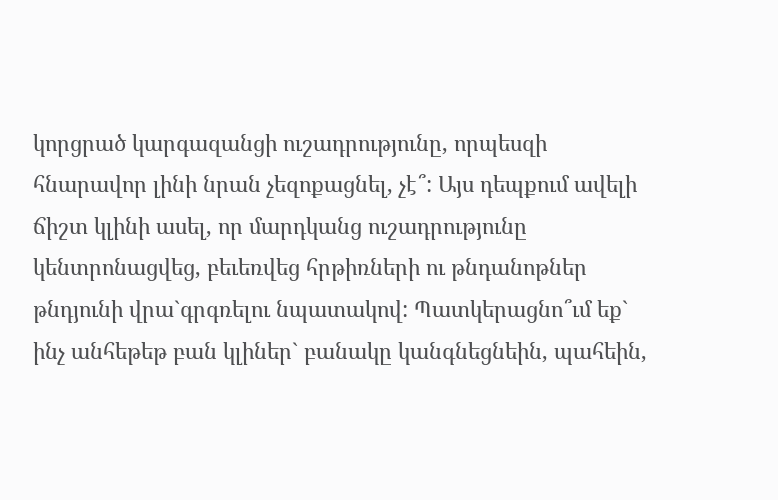կորցրած կարգազանցի ուշադրությունը, որպեսզի հնարավոր լինի նրան չեզոքացնել, չէ՞: Այս դեպքում ավելի ճիշտ կլինի ասել, որ մարդկանց ուշադրությունը կենտրոնացվեց, բեւեռվեց հրթիռների ու թնդանոթներ թնդյունի վրա`գրգռելու նպատակով: Պատկերացնո՞ւմ եք` ինչ անհեթեթ բան կլիներ` բանակը կանգնեցնեին, պահեին,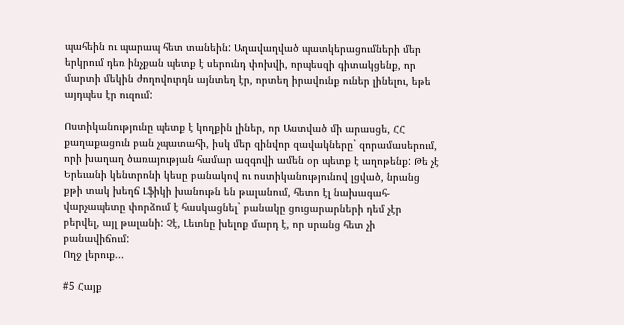պահեին ու պարապ հետ տանեին: Աղավաղված պատկերացումների մեր երկրում դեռ ինչքան պետք է սերունդ փոխվի, որպեսզի գիտակցենք, որ մարտի մեկին ժողովուրդն այնտեղ էր, որտեղ իրավունք ուներ լինելու, եթե այդպես էր ուզում:

Ոստիկանությունը պետք է կողքին լիներ, որ Աստված մի արասցե, ՀՀ քաղաքացուն բան չպատահի, իսկ մեր զինվոր զավակները` զորամասերում, որի խաղաղ ծառայության համար ազգովի ամեն օր պետք է աղոթենք: Թե չէ Երեւանի կենտրոնի կեսը բանակով ու ոստիկանությունով լցված, նրանց քթի տակ խեղճ Լֆիկի խանութն են թալանում, հետո էլ նախագահ-վարչապետը փորձում է հասկացնել` բանակը ցուցարարների դեմ չէր բերվել, այլ թալանի: Չէ, Լեւոնը խելոք մարդ է, որ սրանց հետ չի բանավիճում:
Ողջ լերուք...

#5 Հայք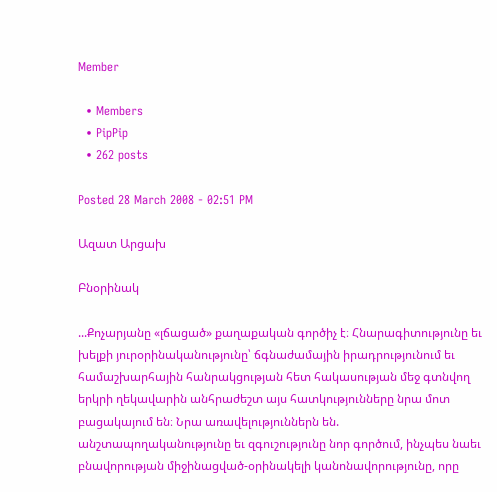Member

  • Members
  • PipPip
  • 262 posts

Posted 28 March 2008 - 02:51 PM

Ազատ Արցախ

Բնօրինակ

...Քոչարյանը «լճացած» քաղաքական գործիչ է։ Հնարագիտությունը եւ խելքի յուրօրինականությունը՝ ճգնաժամային իրադրությունում եւ համաշխարհային հանրակցության հետ հակասության մեջ գտնվող երկրի ղեկավարին անհրաժեշտ այս հատկությունները նրա մոտ բացակայում են։ Նրա առավելություններն են. անշտապողականությունը եւ զգուշությունը նոր գործում, ինչպես նաեւ բնավորության միջինացված-օրինակելի կանոնավորությունը, որը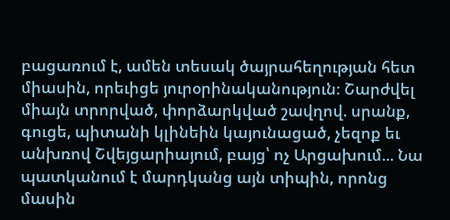բացառում է, ամեն տեսակ ծայրահեղության հետ միասին, որեւիցե յուրօրինականություն։ Շարժվել միայն տրորված, փորձարկված շավղով. սրանք, գուցե, պիտանի կլինեին կայունացած, չեզոք եւ անխռով Շվեյցարիայում, բայց՝ ոչ Արցախում... Նա պատկանում է մարդկանց այն տիպին, որոնց մասին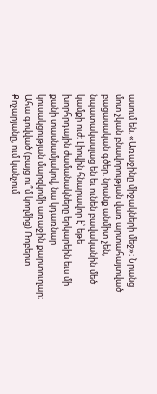ասում են. «Առաջինը միջակների մեջ»։ Նրանց մոտ չկան բնավորության վառ արտահայտված բացասական գծեր. նրանք անմիտ չեն, նպատակասլաց են եւ ունեն բավականին մեծ կամքի ուժ։ Լիովին հնարավոր է՝ եթե խորհրդային ժամանակները երկարեին եւս մի քանի տասնամյակով, նա կդառնար կուսակցության մարզկոմի առաջին քարտուղար։ Ահա գովված (բայց ու՞մ կողմից) Ռոբերտ Քոչարյանը, ում կանչում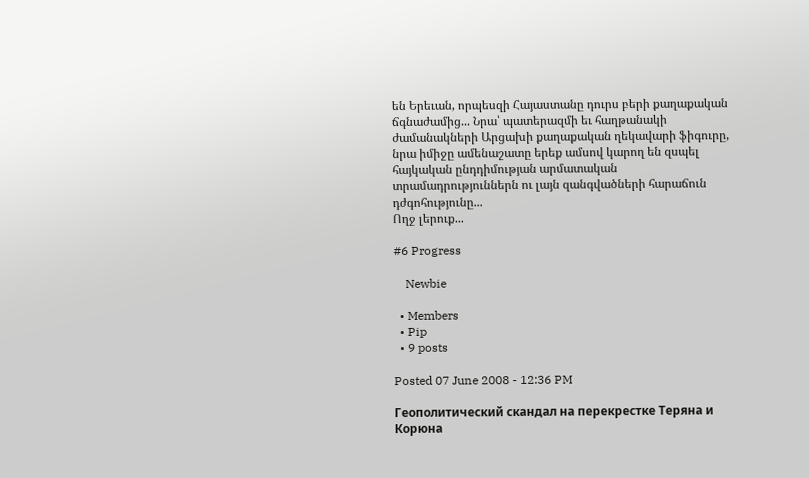են Երեւան, որպեսզի Հայաստանը դուրս բերի քաղաքական ճգնաժամից... Նրա՝ պատերազմի եւ հաղթանակի ժամանակների Արցախի քաղաքական ղեկավարի ֆիգուրը, նրա իմիջը ամենաշատը երեք ամսով կարող են զսպել հայկական ընդդիմության արմատական տրամադրություններն ու լայն զանգվածների հարաճուն դժգոհությունը...
Ողջ լերուք...

#6 Progress

    Newbie

  • Members
  • Pip
  • 9 posts

Posted 07 June 2008 - 12:36 PM

Геополитический скандал на перекрестке Теряна и Корюна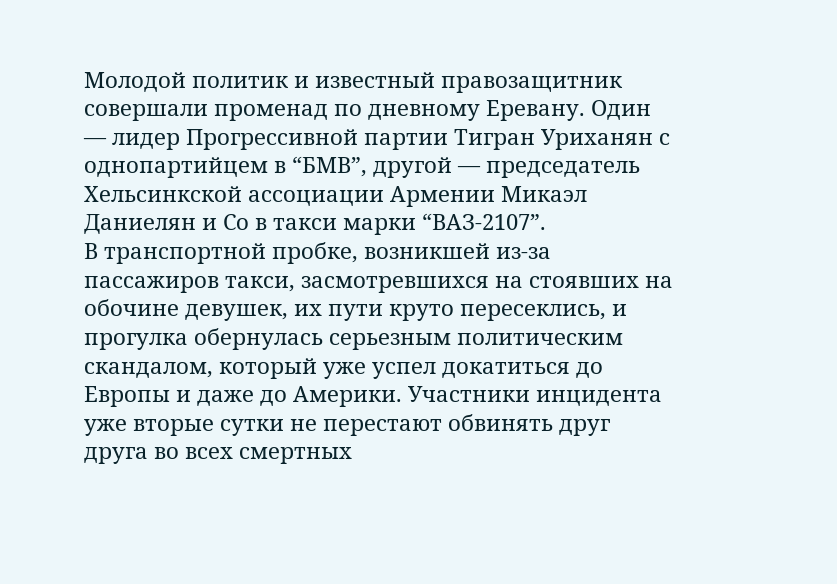Молодой политик и известный правозащитник совершали променад по дневному Еревану. Один — лидер Прогрессивной партии Тигран Уриханян с однопартийцем в “БМВ”, другой — председатель Хельсинкской ассоциации Армении Микаэл Даниелян и Со в такси марки “ВАЗ-2107”.
В транспортной пробке, возникшей из-за пассажиров такси, засмотревшихся на стоявших на обочине девушек, их пути круто пересеклись, и прогулка обернулась серьезным политическим скандалом, который уже успел докатиться до Европы и даже до Америки. Участники инцидента уже вторые сутки не перестают обвинять друг друга во всех смертных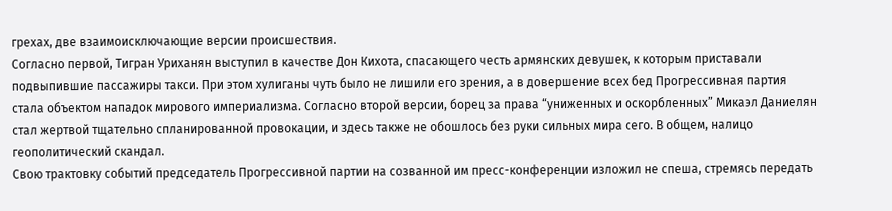грехах, две взаимоисключающие версии происшествия.
Согласно первой, Тигран Уриханян выступил в качестве Дон Кихота, спасающего честь армянских девушек, к которым приставали подвыпившие пассажиры такси. При этом хулиганы чуть было не лишили его зрения, а в довершение всех бед Прогрессивная партия стала объектом нападок мирового империализма. Согласно второй версии, борец за права “униженных и оскорбленных” Микаэл Даниелян стал жертвой тщательно спланированной провокации, и здесь также не обошлось без руки сильных мира сего. В общем, налицо геополитический скандал.
Свою трактовку событий председатель Прогрессивной партии на созванной им пресс-конференции изложил не спеша, стремясь передать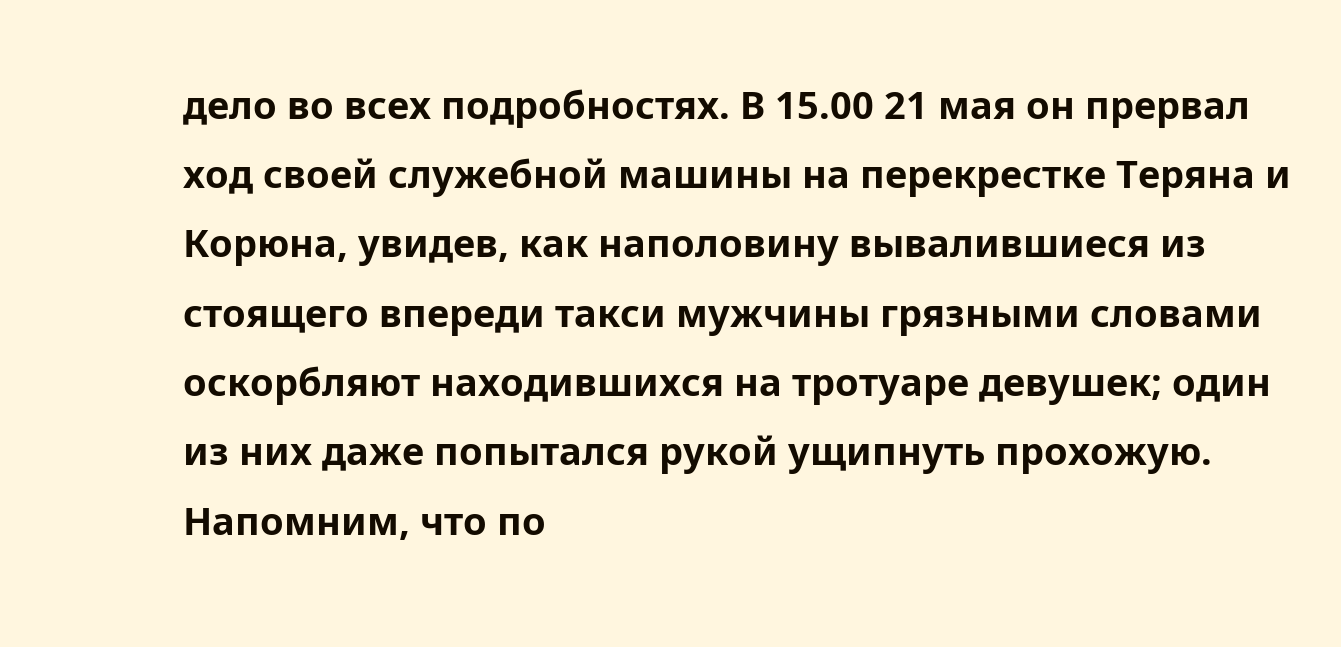дело во всех подробностях. В 15.00 21 мая он прервал ход своей служебной машины на перекрестке Теряна и Корюна, увидев, как наполовину вывалившиеся из стоящего впереди такси мужчины грязными словами оскорбляют находившихся на тротуаре девушек; один из них даже попытался рукой ущипнуть прохожую. Напомним, что по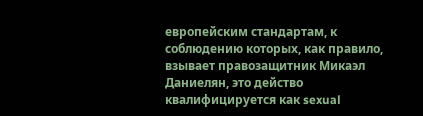европейским стандартам, к соблюдению которых, как правило, взывает правозащитник Микаэл Даниелян, это действо квалифицируется как sexual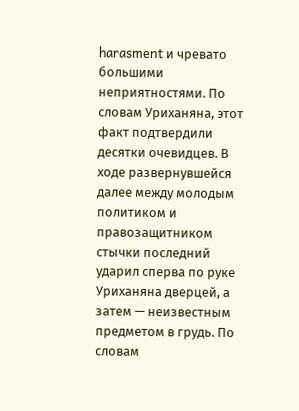harasment и чревато большими неприятностями. По словам Уриханяна, этот факт подтвердили десятки очевидцев. В ходе развернувшейся далее между молодым политиком и правозащитником стычки последний ударил сперва по руке Уриханяна дверцей, а затем — неизвестным предметом в грудь. По словам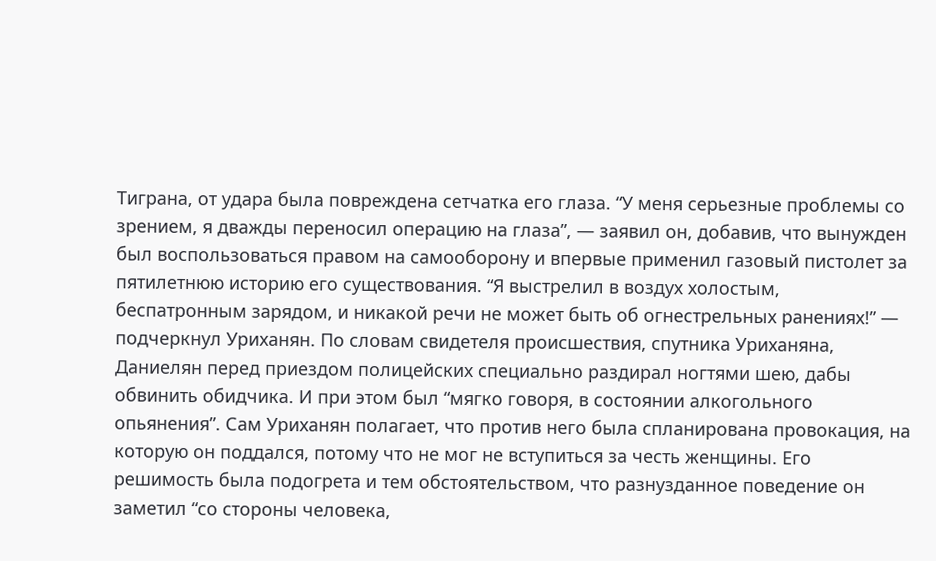Тиграна, от удара была повреждена сетчатка его глаза. “У меня серьезные проблемы со зрением, я дважды переносил операцию на глаза”, — заявил он, добавив, что вынужден был воспользоваться правом на самооборону и впервые применил газовый пистолет за пятилетнюю историю его существования. “Я выстрелил в воздух холостым, беспатронным зарядом, и никакой речи не может быть об огнестрельных ранениях!” — подчеркнул Уриханян. По словам свидетеля происшествия, спутника Уриханяна, Даниелян перед приездом полицейских специально раздирал ногтями шею, дабы обвинить обидчика. И при этом был “мягко говоря, в состоянии алкогольного опьянения”. Сам Уриханян полагает, что против него была спланирована провокация, на которую он поддался, потому что не мог не вступиться за честь женщины. Его решимость была подогрета и тем обстоятельством, что разнузданное поведение он заметил “со стороны человека,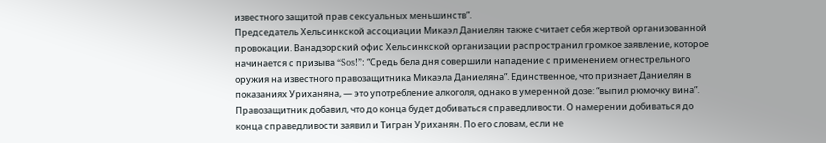известного защитой прав сексуальных меньшинств”.
Председатель Хельсинкской ассоциации Микаэл Даниелян также считает себя жертвой организованной провокации. Ванадзорский офис Хельсинкской организации распространил громкое заявление, которое начинается с призыва “Sos!”: “Средь бела дня совершили нападение с применением огнестрельного оружия на известного правозащитника Микаэла Даниеляна”. Единственное, что признает Даниелян в показаниях Уриханяна, — это употребление алкоголя, однако в умеренной дозе: “выпил рюмочку вина”. Правозащитник добавил, что до конца будет добиваться справедливости. О намерении добиваться до конца справедливости заявил и Тигран Уриханян. По его словам, если не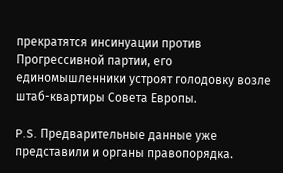прекратятся инсинуации против Прогрессивной партии, его единомышленники устроят голодовку возле штаб-квартиры Совета Европы.

P.S. Предварительные данные уже представили и органы правопорядка.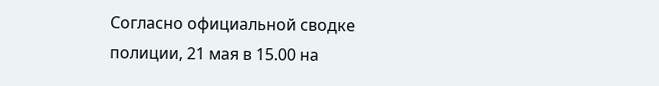Согласно официальной сводке полиции, 21 мая в 15.00 на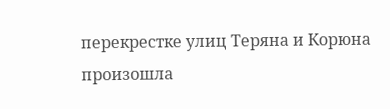перекрестке улиц Теряна и Корюна произошла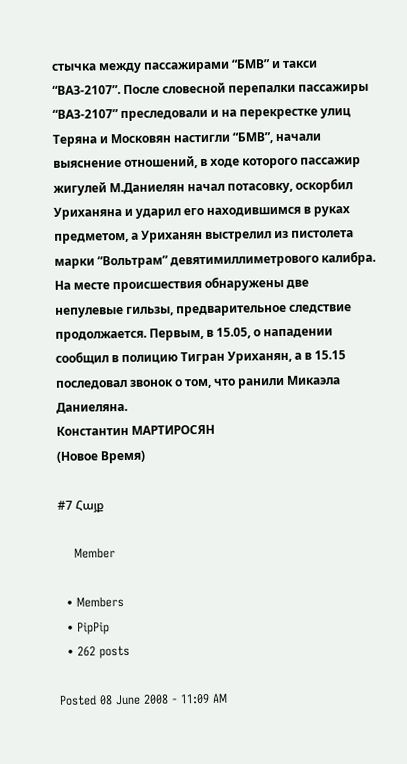стычка между пассажирами “БМВ” и такси “ВАЗ-2107”. После словесной перепалки пассажиры “ВАЗ-2107” преследовали и на перекрестке улиц Теряна и Московян настигли “БМВ”, начали выяснение отношений, в ходе которого пассажир жигулей М.Даниелян начал потасовку, оскорбил Уриханяна и ударил его находившимся в руках предметом, а Уриханян выстрелил из пистолета марки “Вольтрам” девятимиллиметрового калибра. На месте происшествия обнаружены две непулевые гильзы, предварительное следствие продолжается. Первым, в 15.05, о нападении сообщил в полицию Тигран Уриханян, а в 15.15 последовал звонок о том, что ранили Микаэла Даниеляна.
Константин МАРТИРОСЯН
(Новое Время)

#7 Հայք

    Member

  • Members
  • PipPip
  • 262 posts

Posted 08 June 2008 - 11:09 AM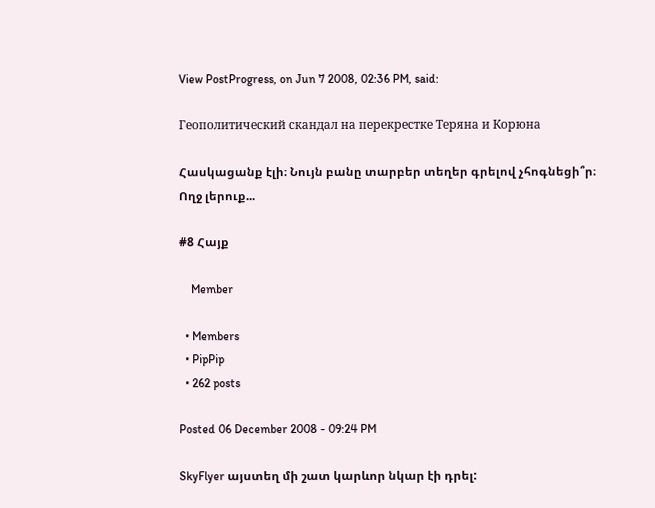View PostProgress, on Jun 7 2008, 02:36 PM, said:

Геополитический скандал на перекрестке Теряна и Корюна

Հասկացանք էլի։ Նույն բանը տարբեր տեղեր գրելով չհոգնեցի՞ր։
Ողջ լերուք...

#8 Հայք

    Member

  • Members
  • PipPip
  • 262 posts

Posted 06 December 2008 - 09:24 PM

SkyFlyer այստեղ մի շատ կարևոր նկար էի դրել: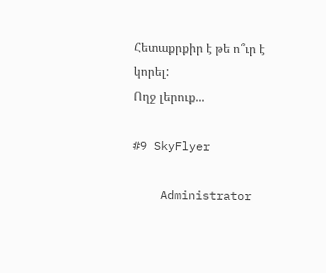Հետաքրքիր է թե ո՞ւր է կորել:
Ողջ լերուք...

#9 SkyFlyer

    Administrator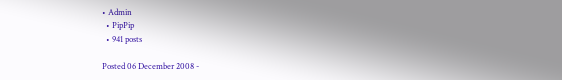• Admin
  • PipPip
  • 941 posts

Posted 06 December 2008 -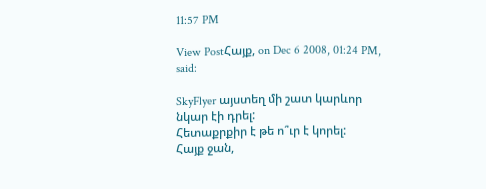11:57 PM

View PostՀայք, on Dec 6 2008, 01:24 PM, said:

SkyFlyer այստեղ մի շատ կարևոր նկար էի դրել:
Հետաքրքիր է թե ո՞ւր է կորել:
Հայք ջան,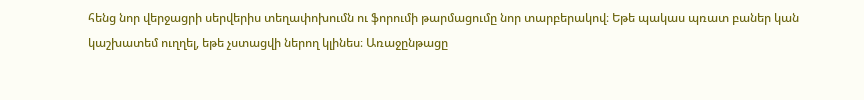հենց նոր վերջացրի սերվերիս տեղափոխումն ու ֆորումի թարմացումը նոր տարբերակով։ Եթե պակաս պռատ բաներ կան կաշխատեմ ուղղել, եթե չստացվի ներող կլինես։ Առաջընթացը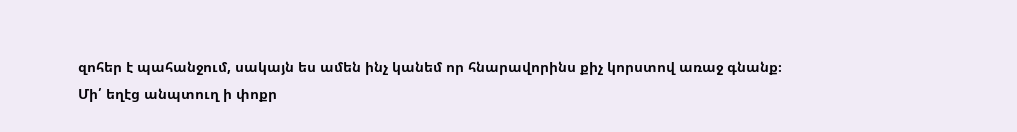զոհեր է պահանջում, սակայն ես ամեն ինչ կանեմ որ հնարավորինս քիչ կորստով առաջ գնանք։
Մի՛ եղէց անպտուղ ի փոքր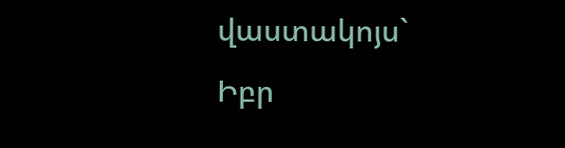վաստակոյս`
Իբր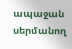ապաջան սերմանող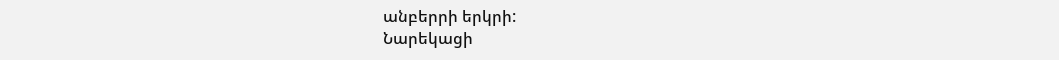անբերրի երկրի:
Նարեկացի